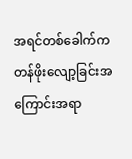အရင်တစ်ခေါက်က တန်ဖိုးလျော့ခြင်းအကြောင်းအရာ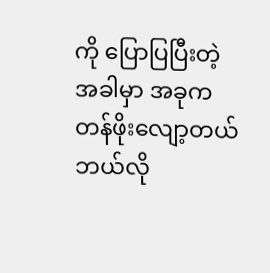ကို ပြောပြပြီးတဲ့ အခါမှာ အခုက တန်ဖိုးလျော့တယ် ဘယ်လို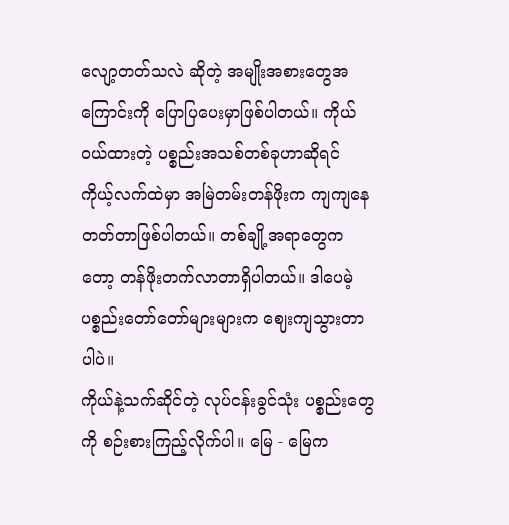လျော့တတ်သလဲ ဆိုတဲ့ အမျိုးအစားတွေအကြောင်းကို ပြောပြပေးမှာဖြစ်ပါတယ်။ ကိုယ်ဝယ်ထားတဲ့ ပစ္စည်းအသစ်တစ်ခုဟာဆိုရင် ကိုယ့်လက်ထဲမှာ အမြဲတမ်းတန်ဖိုးက ကျကျနေတတ်တာဖြစ်ပါတယ်။ တစ်ချို့အရာတွေကတော့ တန်ဖိုးတက်လာတာရှိပါတယ်။ ဒါပေမဲ့ ပစ္စည်းတော်တော်များများက ဈေးကျသွားတာပါပဲ။
ကိုယ်နဲ့သက်ဆိုင်တဲ့ လုပ်ငန်းခွင်သုံး ပစ္စည်းတွေကို စဉ်းစားကြည့်လိုက်ပါ။ မြေ - မြေက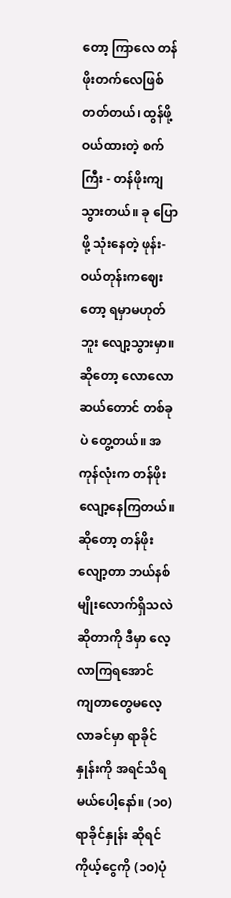တော့ ကြာလေ တန်ဖိုးတက်လေဖြစ်တတ်တယ်၊ ထွန်ဖို့ ဝယ်ထားတဲ့ စက်ကြီး - တန်ဖိုးကျသွားတယ်။ ခု ပြောဖို့ သုံးနေတဲ့ ဖုန်း- ဝယ်တုန်းကဈေးတော့ ရမှာမဟုတ်ဘူး လျော့သွားမှာ။ ဆိုတော့ လောလောဆယ်တောင် တစ်ခုပဲ တွေ့တယ်။ အကုန်လုံးက တန်ဖိုးလျော့နေကြတယ်။ ဆိုတော့ တန်ဖိုးလျော့တာ ဘယ်နစ်မျိုးလောက်ရှိသလဲ ဆိုတာကို ဒီမှာ လေ့လာကြရအောင်
ကျတာတွေမလေ့လာခင်မှာ ရာခိုင်နှုန်းကို အရင်သိရမယ်ပေါ့နော်။ (၁၀) ရာခိုင်နှုန်း ဆိုရင် ကိုယ့်ငွေကို (၁၀)ပုံ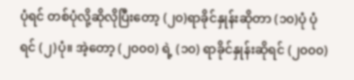ပုံရင် တစ်ပုံလို့ဆိုလိုပြီးတော့ (၂၀)ရာခိုင်နှုန်းဆိုတာ (၁၀)ပုံ ပုံရင် (၂)ပုံ။ အဲ့တော့ (၂၀၀၀) ရဲ့ (၁၀) ရာခိုင်နှုန်းဆိုရင် (၂၀၀၀)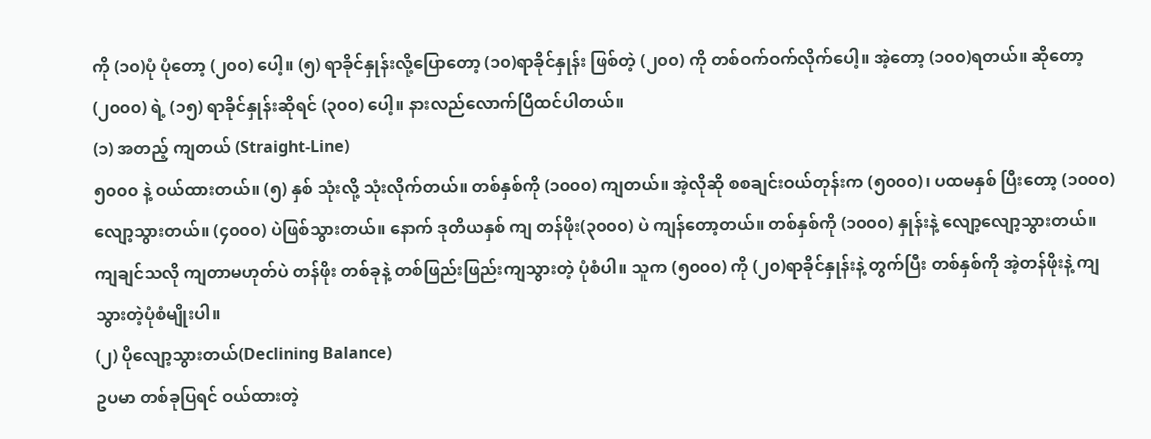ကို (၁၀)ပုံ ပုံတော့ (၂၀၀) ပေါ့။ (၅) ရာခိုင်နှုန်းလို့ပြောတော့ (၁၀)ရာခိုင်နှုန်း ဖြစ်တဲ့ (၂၀၀) ကို တစ်ဝက်ဝက်လိုက်ပေါ့။ အဲ့တော့ (၁၀၀)ရတယ်။ ဆိုတော့ (၂၀၀၀) ရဲ့ (၁၅) ရာခိုင်နှုန်းဆိုရင် (၃၀၀) ပေါ့။ နားလည်လောက်ပြီထင်ပါတယ်။
(၁) အတည့် ကျတယ် (Straight-Line)
၅၀၀၀ နဲ့ ဝယ်ထားတယ်။ (၅) နှစ် သုံးလို့ သုံးလိုက်တယ်။ တစ်နှစ်ကို (၁၀၀၀) ကျတယ်။ အဲ့လိုဆို စစချင်းဝယ်တုန်းက (၅၀၀၀)၊ ပထမနှစ် ပြီးတော့ (၁၀၀၀) လျော့သွားတယ်။ (၄၀၀၀) ပဲဖြစ်သွားတယ်။ နောက် ဒုတိယနှစ် ကျ တန်ဖိုး(၃၀၀၀) ပဲ ကျန်တော့တယ်။ တစ်နှစ်ကို (၁၀၀၀) နှုန်းနဲ့ လျော့လျော့သွားတယ်။ ကျချင်သလို ကျတာမဟုတ်ပဲ တန်ဖိုး တစ်ခုနဲ့ တစ်ဖြည်းဖြည်းကျသွားတဲ့ ပုံစံပါ။ သူက (၅၀၀၀) ကို (၂၀)ရာခိုင်နှုန်းနဲ့ တွက်ပြီး တစ်နှစ်ကို အဲ့တန်ဖိုးနဲ့ ကျသွားတဲ့ပုံစံမျိုးပါ။
(၂) ပိုလျော့သွားတယ်(Declining Balance)
ဥပမာ တစ်ခုပြရင် ဝယ်ထားတဲ့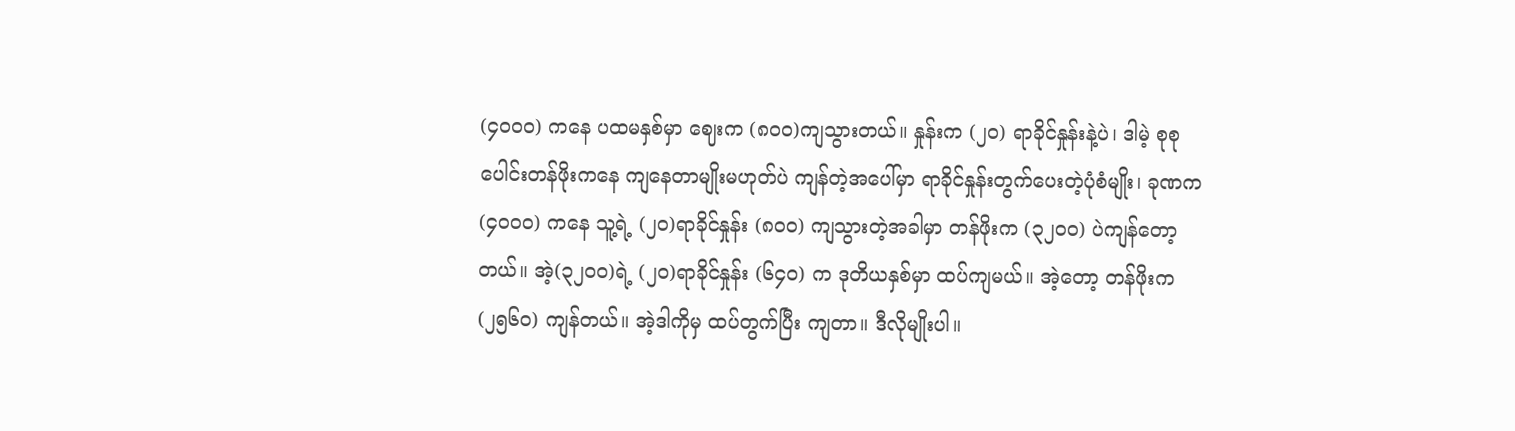(၄၀၀၀) ကနေ ပထမနှစ်မှာ ဈေးက (၈၀၀)ကျသွားတယ်။ နှုန်းက (၂၀) ရာခိုင်နှုန်းနဲ့ပဲ၊ ဒါမဲ့ စုစုပေါင်းတန်ဖိုးကနေ ကျနေတာမျိုးမဟုတ်ပဲ ကျန်တဲ့အပေါ်မှာ ရာခိုင်နှုန်းတွက်ပေးတဲ့ပုံစံမျိုး၊ ခုဏက (၄၀၀၀) ကနေ သူ့ရဲ့ (၂၀)ရာခိုင်နှုန်း (၈၀၀) ကျသွားတဲ့အခါမှာ တန်ဖိုးက (၃၂၀၀) ပဲကျန်တော့တယ်။ အဲ့(၃၂၀၀)ရဲ့ (၂၀)ရာခိုင်နှုန်း (၆၄၀) က ဒုတိယနှစ်မှာ ထပ်ကျမယ်။ အဲ့တော့ တန်ဖိုးက (၂၅၆၀) ကျန်တယ်။ အဲ့ဒါကိုမှ ထပ်တွက်ပြီး ကျတာ။ ဒီလိုမျိုးပါ။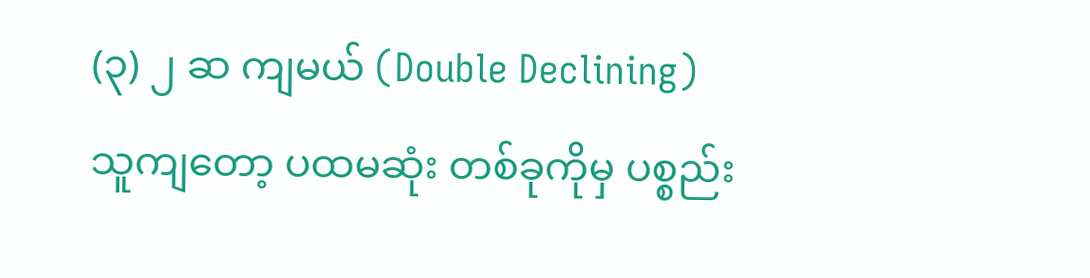(၃) ၂ ဆ ကျမယ် (Double Declining)
သူကျတော့ ပထမဆုံး တစ်ခုကိုမှ ပစ္စည်း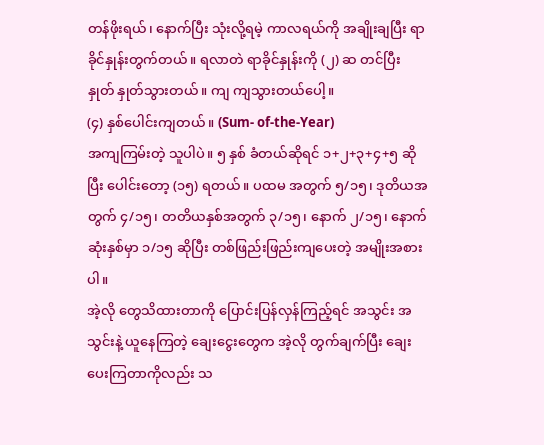တန်ဖိုးရယ်၊ နောက်ပြီး သုံးလို့ရမဲ့ ကာလရယ်ကို အချိုးချပြီး ရာခိုင်နှုန်းတွက်တယ်။ ရလာတဲ ရာခိုင်နှုန်းကို (၂) ဆ တင်ပြီး နှုတ် နှုတ်သွားတယ်။ ကျ ကျသွားတယ်ပေါ့။
(၄) နှစ်ပေါင်းကျတယ်။ (Sum- of-the-Year)
အကျကြမ်းတဲ့ သူပါပဲ။ ၅ နှစ် ခံတယ်ဆိုရင် ၁+၂+၃+၄+၅ ဆိုပြီး ပေါင်းတော့ (၁၅) ရတယ်။ ပထမ အတွက် ၅/၁၅၊ ဒုတိယအတွက် ၄/၁၅၊ တတိယနှစ်အတွက် ၃/၁၅၊ နောက် ၂/၁၅၊ နောက်ဆုံးနှစ်မှာ ၁/၁၅ ဆိုပြီး တစ်ဖြည်းဖြည်းကျပေးတဲ့ အမျိုးအစားပါ။
အဲ့လို တွေသိထားတာကို ပြောင်းပြန်လှန်ကြည့်ရင် အသွင်း အသွင်းနဲ့ ယူနေကြတဲ့ ချေးငွေးတွေက အဲ့လို တွက်ချက်ပြီး ချေးပေးကြတာကိုလည်း သ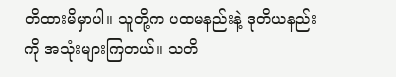တိထားမိမှာပါ။ သူတို့က ပထမနည်းနဲ့ ဒုတိယနည်းကို အသုံးများကြတယ်။ သတိ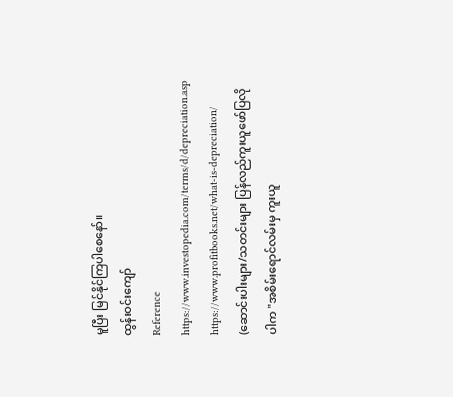မူပြီး မြင်နိုင်ကြပါစေနော်။
ထွန်းဝင်းကျော်
Reference
https://www.investopedia.com/terms/d/depreciation.asp
https://www.profitbooks.net/what-is-depreciation/
(ဆောင်းပါးများ/သတင်းများ ပြန်လည်ကူးယူဖော်ပြလိုပါက "အစိမ်းရောင်လမ်းမှ ကူးယူ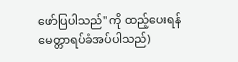ဖော်ပြပါသည်" ကို ထည့်ပေးရန် မေတ္တာရပ်ခံအပ်ပါသည်)